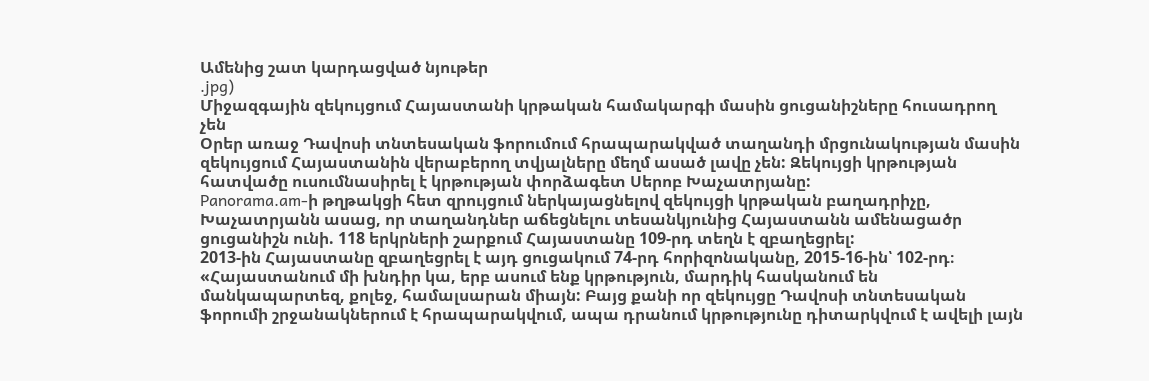Ամենից շատ կարդացված նյութեր
.jpg)
Միջազգային զեկույցում Հայաստանի կրթական համակարգի մասին ցուցանիշները հուսադրող չեն
Օրեր առաջ Դավոսի տնտեսական ֆորումում հրապարակված տաղանդի մրցունակության մասին զեկույցում Հայաստանին վերաբերող տվյալները մեղմ ասած լավը չեն: Զեկույցի կրթության հատվածը ուսումնասիրել է կրթության փորձագետ Սերոբ Խաչատրյանը:
Panorama.am-ի թղթակցի հետ զրույցում ներկայացնելով զեկույցի կրթական բաղադրիչը, Խաչատրյանն ասաց, որ տաղանդներ աճեցնելու տեսանկյունից Հայաստանն ամենացածր ցուցանիշն ունի. 118 երկրների շարքում Հայաստանը 109-րդ տեղն է զբաղեցրել:
2013-ին Հայաստանը զբաղեցրել է այդ ցուցակում 74-րդ հորիզոնականը, 2015-16-ին՝ 102-րդ։
«Հայաստանում մի խնդիր կա, երբ ասում ենք կրթություն, մարդիկ հասկանում են մանկապարտեզ, քոլեջ, համալսարան միայն: Բայց քանի որ զեկույցը Դավոսի տնտեսական ֆորումի շրջանակներում է հրապարակվում, ապա դրանում կրթությունը դիտարկվում է ավելի լայն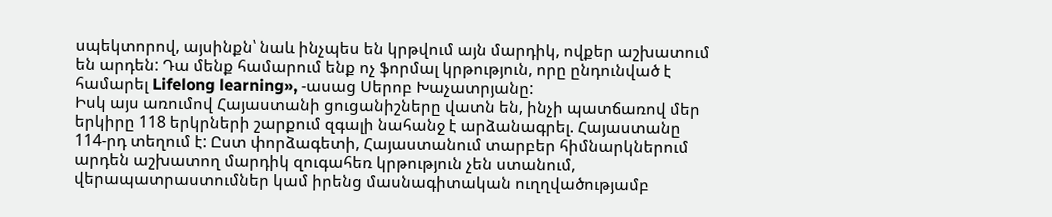սպեկտորով, այսինքն՝ նաև ինչպես են կրթվում այն մարդիկ, ովքեր աշխատում են արդեն: Դա մենք համարում ենք ոչ ֆորմալ կրթություն, որը ընդունված է համարել Lifelong learning», -ասաց Սերոբ Խաչատրյանը:
Իսկ այս առումով Հայաստանի ցուցանիշները վատն են, ինչի պատճառով մեր երկիրը 118 երկրների շարքում զգալի նահանջ է արձանագրել. Հայաստանը 114-րդ տեղում է: Ըստ փորձագետի, Հայաստանում տարբեր հիմնարկներում արդեն աշխատող մարդիկ զուգահեռ կրթություն չեն ստանում, վերապատրաստումներ կամ իրենց մասնագիտական ուղղվածությամբ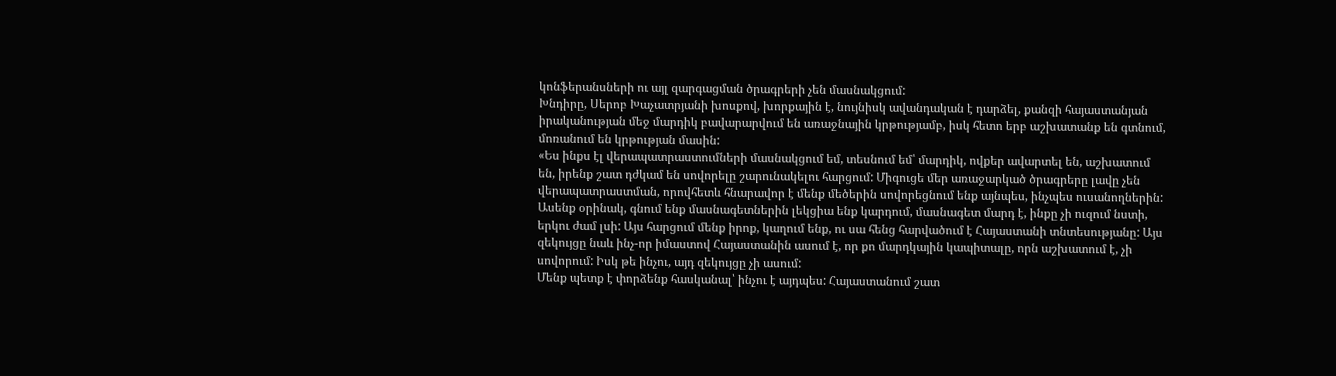կոնֆերանսների ու այլ զարգացման ծրագրերի չեն մասնակցում:
Խնդիրը, Սերոբ Խաչատրյանի խոսքով, խորքային է, նույնիսկ ավանդական է դարձել, քանզի հայաստանյան իրականության մեջ մարդիկ բավարարվում են առաջնային կրթությամբ, իսկ հետո երբ աշխատանք են գտնում, մոռանում են կրթության մասին:
«Ես ինքս էլ վերապատրաստումների մասնակցում եմ, տեսնում եմ՝ մարդիկ, ովքեր ավարտել են, աշխատում են, իրենք շատ դժկամ են սովորելը շարունակելու հարցում: Միգուցե մեր առաջարկած ծրագրերը լավը չեն վերապատրաստման, որովհետև հնարավոր է մենք մեծերին սովորեցնում ենք այնպես, ինչպես ուսանողներին: Ասենք օրինակ, գնում ենք մասնագետներին լեկցիա ենք կարդում, մասնագետ մարդ է, ինքը չի ուզում նստի, երկու ժամ լսի: Այս հարցում մենք իրոք, կաղում ենք, ու սա հենց հարվածում է Հայաստանի տնտեսությանը: Այս զեկույցը նաև ինչ-որ իմաստով Հայաստանին ասում է, որ քո մարդկային կապիտալը, որն աշխատում է, չի սովորում: Իսկ թե ինչու, այդ զեկույցը չի ասում:
Մենք պետք է փորձենք հասկանալ՝ ինչու է այդպես: Հայաստանում շատ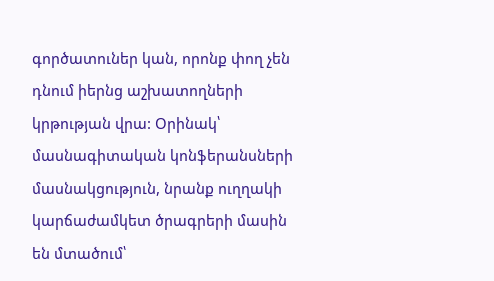գործատուներ կան, որոնք փող չեն դնում իերնց աշխատողների կրթության վրա: Օրինակ՝ մասնագիտական կոնֆերանսների մասնակցություն, նրանք ուղղակի կարճաժամկետ ծրագրերի մասին են մտածում՝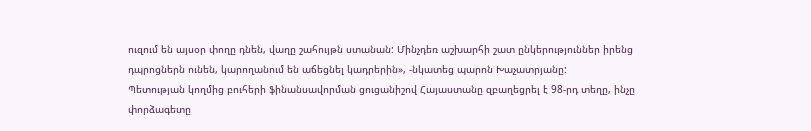ուզում են այսօր փողը դնեն, վաղը շահույթն ստանան: Մինչդեռ աշխարհի շատ ընկերություններ իրենց դպրոցներն ունեն, կարողանում են աճեցնել կադրերին», -նկատեց պարոն Խաչատրյանը:
Պետության կողմից բուհերի ֆինանսավորման ցուցանիշով Հայաստանը զբաղեցրել է 98-րդ տեղը, ինչը փորձագետը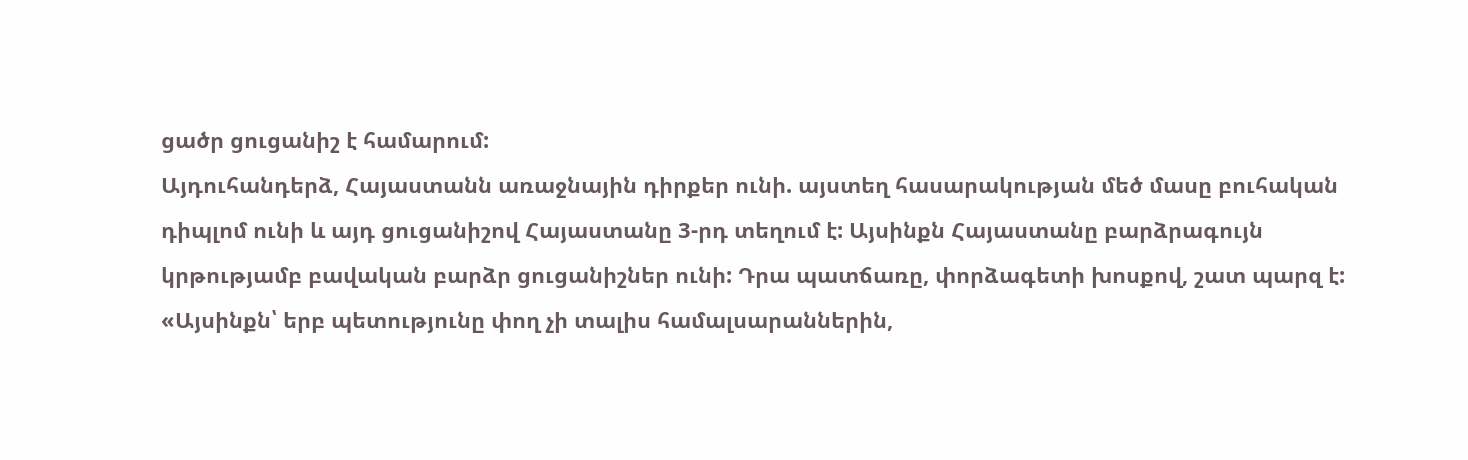ցածր ցուցանիշ է համարում:
Այդուհանդերձ, Հայաստանն առաջնային դիրքեր ունի. այստեղ հասարակության մեծ մասը բուհական դիպլոմ ունի և այդ ցուցանիշով Հայաստանը 3-րդ տեղում է: Այսինքն Հայաստանը բարձրագույն կրթությամբ բավական բարձր ցուցանիշներ ունի: Դրա պատճառը, փորձագետի խոսքով, շատ պարզ է:
«Այսինքն՝ երբ պետությունը փող չի տալիս համալսարաններին,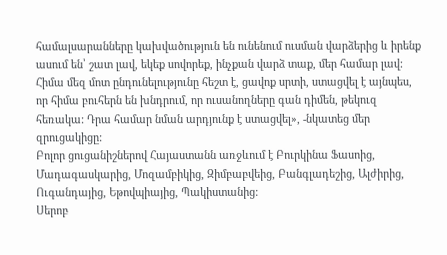համալսարանները կախվածություն են ունենում ուսման վարձերից և իրենք ասում են՝ շատ լավ, եկեք սովորեք, ինչքան վարձ տաք, մեր համար լավ: Հիմա մեզ մոտ ընդունելությունը հեշտ է, ցավոք սրտի, ստացվել է այնպես, որ հիմա բուհերն են խնդրում, որ ուսանողները գան դիմեն, թեկուզ հեռակա: Դրա համար նման արդյունք է ստացվել», -նկատեց մեր զրուցակիցը:
Բոլոր ցուցանիշներով Հայաստանն առջևում է Բուրկինա Ֆասոից‚ Մադագասկարից‚ Մոզամբիկից‚ Զիմբաբվեից‚ Բանգլադեշից‚ Ալժիրից‚ Ուգանդայից‚ Եթովպիայից‚ Պակիստանից:
Սերոբ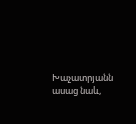Խաչատրյանն ասաց նաև,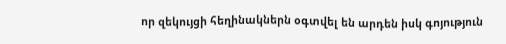որ զեկույցի հեղինակներն օգտվել են արդեն իսկ գոյություն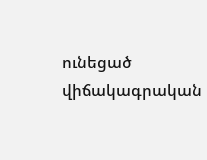ունեցած վիճակագրական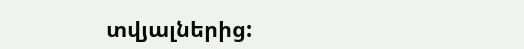տվյալներից: